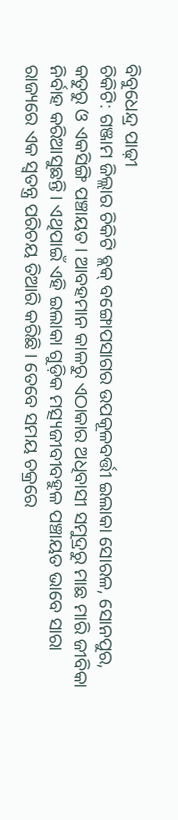ବିବୁଧେନ୍ଦ୍ର ପାଢ଼ୀ
ଚିକିଟି: ଗଞ୍ଜାମ ଜିଲ୍ଲାର ଚିକିଟି ବ୍ଲକ୍ ବଙ୍ଗୋପସାଗର ଉପକୂଳବର୍ତ୍ତୀ ଇଲାକା ସୋରଳ, ସୋନପୁର, କତୁରୁ ଓ ଏକସିଙ୍ଗି ପଞ୍ଚାୟତ। ଆବହମାନ କାଳରୁ ଏଠାକାର ଅଧିବାସୀ ସମୁଦ୍ରରୁ ମାଛ ମାରି ଜୀବିକା ନିର୍ବାହ କରିଆସୁଛନ୍ତି। ଏଥିପାଇଁ ଏହି ଇଲାକା ଗୁଡ଼ିକ ମତ୍ସ୍ୟଜୀବୀବହୁଳ ପଞ୍ଚାୟତ ଭାବେ ସାରା ରାଜ୍ୟରେ ଏକ ସ୍ବତନ୍ତ୍ର ପରିଚୟ ତିଆରି କରିଛି। ତେବେ ସମୟ ଚକ୍ରରେ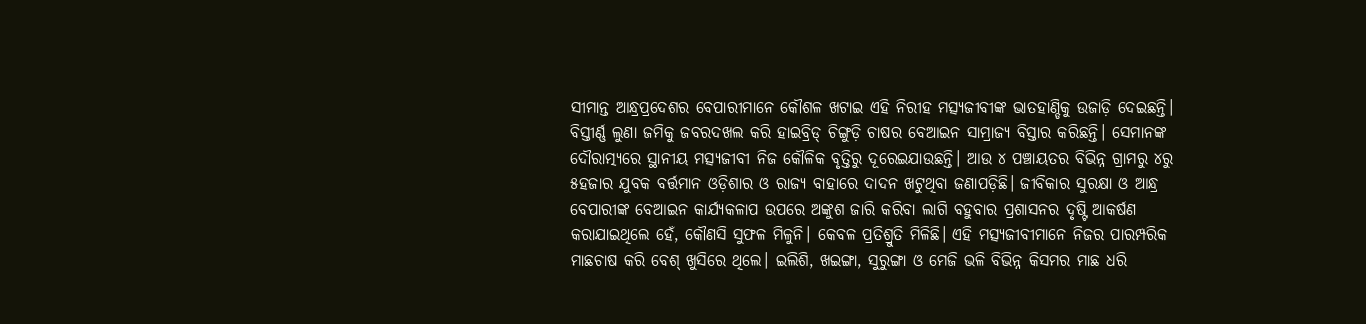ସୀମାନ୍ତ ଆନ୍ଧ୍ରପ୍ରଦେଶର ବେପାରୀମାନେ କୌଶଳ ଖଟାଇ ଏହି ନିରୀହ ମତ୍ସ୍ୟଜୀବୀଙ୍କ ଭାତହାଣ୍ଡିକୁ ଉଜାଡ଼ି ଦେଇଛନ୍ତି।
ବିସ୍ତୀର୍ଣ୍ଣ ଲୁଣା ଜମିକୁ ଜବରଦଖଲ କରି ହାଇବ୍ରିଡ୍ ଚିଙ୍ଗୁଡ଼ି ଚାଷର ବେଆଇନ ସାମ୍ରାଜ୍ୟ ବିସ୍ତାର କରିଛନ୍ତି। ସେମାନଙ୍କ ଦୌରାତ୍ମ୍ୟରେ ସ୍ଥାନୀୟ ମତ୍ସ୍ୟଜୀବୀ ନିଜ କୌଳିକ ବୃତ୍ତିରୁ ଦୂରେଇଯାଉଛନ୍ତି। ଆଉ ୪ ପଞ୍ଚାୟତର ବିଭିନ୍ନ ଗ୍ରାମରୁ ୪ରୁ ୫ହଜାର ଯୁବକ ବର୍ତ୍ତମାନ ଓଡ଼ିଶାର ଓ ରାଜ୍ୟ ବାହାରେ ଦାଦନ ଖଟୁଥିବା ଜଣାପଡ଼ିଛି। ଜୀବିକାର ସୁରକ୍ଷା ଓ ଆନ୍ଧ୍ର ବେପାରୀଙ୍କ ବେଆଇନ କାର୍ଯ୍ୟକଳାପ ଉପରେ ଅଙ୍କୁଶ ଜାରି କରିବା ଲାଗି ବହୁବାର ପ୍ରଶାସନର ଦୃଷ୍ଟି ଆକର୍ଷଣ କରାଯାଇଥିଲେ ହେଁ, କୌଣସି ସୁଫଳ ମିଳୁନି। କେବଳ ପ୍ରତିଶ୍ରୁତି ମିଳିଛି। ଏହି ମତ୍ସ୍ୟଜୀବୀମାନେ ନିଜର ପାରମ୍ପରିକ ମାଛଚାଷ କରି ବେଶ୍ ଖୁସିରେ ଥିଲେ। ଇଲିଶି, ଖଇଙ୍ଗା, ସୁରୁଙ୍ଗା ଓ ମେଜି ଭଳି ବିଭିନ୍ନ କିସମର ମାଛ ଧରି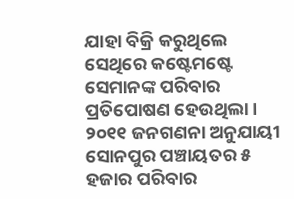ଯାହା ବିକ୍ରି କରୁଥିଲେ ସେଥିରେ କଷ୍ଟେମଷ୍ଟେ ସେମାନଙ୍କ ପରିବାର ପ୍ରତିପୋଷଣ ହେଉଥିଲା। ୨୦୧୧ ଜନଗଣନା ଅନୁଯାୟୀ ସୋନପୁର ପଞ୍ଚାୟତର ୫ ହଜାର ପରିବାର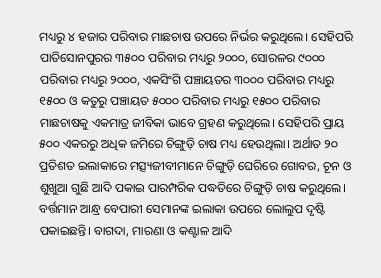ମଧ୍ୟରୁ ୪ ହଜାର ପରିବାର ମାଛଚାଷ ଉପରେ ନିର୍ଭର କରୁଥିଲେ। ସେହିପରି ପାତିସୋନପୁରର ୩୫୦୦ ପରିବାର ମଧ୍ୟରୁ ୨୦୦୦, ସୋରଳର ୯୦୦୦ ପରିବାର ମଧ୍ୟରୁ ୨୦୦୦, ଏକସିଂଗି ପଞ୍ଚାୟତର ୩୦୦୦ ପରିବାର ମଧ୍ୟରୁ ୧୫୦୦ ଓ କତୁରୁ ପଞ୍ଚାୟତ ୫୦୦୦ ପରିବାର ମଧ୍ୟରୁ ୧୫୦୦ ପରିବାର ମାଛଚାଷକୁ ଏକମାତ୍ର ଜୀବିକା ଭାବେ ଗ୍ରହଣ କରୁଥିଲେ। ସେହିପରି ପ୍ରାୟ ୫୦୦ ଏକରରୁ ଅଧିକ ଜମିରେ ଚିଙ୍ଗୁଡ଼ି ଚାଷ ମଧ୍ୟ ହେଉଥିଲା। ଅର୍ଥାତ ୨୦ ପ୍ରତିଶତ ଇଲାକାରେ ମତ୍ସ୍ୟଜୀବୀମାନେ ଚିଙ୍ଗୁଡ଼ି ଘେରିରେ ଗୋବର, ଚୂନ ଓ ଶୁଖୁଆ ଗୁଛି ଆଦି ପକାଇ ପାରମ୍ପରିକ ପଦ୍ଧତିରେ ଚିଙ୍ଗୁଡ଼ି ଚାଷ କରୁଥିଲେ।
ବର୍ତ୍ତମାନ ଆନ୍ଧ୍ର ବେପାରୀ ସେମାନଙ୍କ ଇଲାକା ଉପରେ ଲୋଲୁପ ଦୃଷ୍ଟି ପକାଇଛନ୍ତି। ବାଗଦା, ମାରଣା ଓ କଣ୍ଟାଳ ଆଦି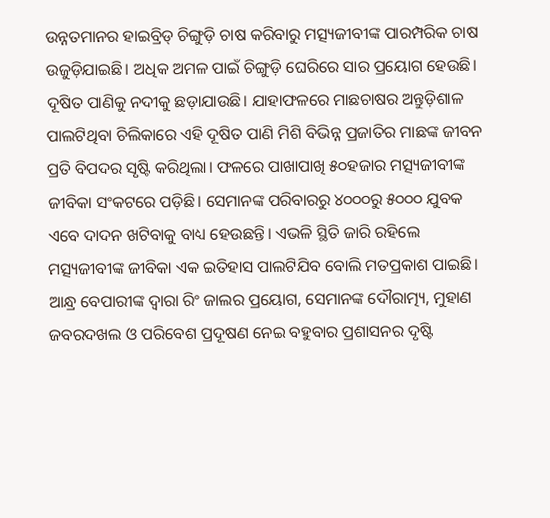ଉନ୍ନତମାନର ହାଇବ୍ରିଡ୍ ଚିଙ୍ଗୁଡ଼ି ଚାଷ କରିବାରୁ ମତ୍ସ୍ୟଜୀବୀଙ୍କ ପାରମ୍ପରିକ ଚାଷ ଉଜୁଡ଼ିଯାଇଛି। ଅଧିକ ଅମଳ ପାଇଁ ଚିଙ୍ଗୁଡ଼ି ଘେରିରେ ସାର ପ୍ରୟୋଗ ହେଉଛି। ଦୂଷିତ ପାଣିକୁ ନଦୀକୁ ଛଡ଼ାଯାଉଛି। ଯାହାଫଳରେ ମାଛଚାଷର ଅନ୍ତୁଡ଼ିଶାଳ ପାଲଟିଥିବା ଚିଲିକାରେ ଏହି ଦୂଷିତ ପାଣି ମିଶି ବିଭିନ୍ନ ପ୍ରଜାତିର ମାଛଙ୍କ ଜୀବନ ପ୍ରତି ବିପଦର ସୃଷ୍ଟି କରିଥିଲା। ଫଳରେ ପାଖାପାଖି ୫୦ହଜାର ମତ୍ସ୍ୟଜୀବୀଙ୍କ ଜୀବିକା ସଂକଟରେ ପଡ଼ିଛି। ସେମାନଙ୍କ ପରିବାରରୁ ୪୦୦୦ରୁ ୫୦୦୦ ଯୁବକ ଏବେ ଦାଦନ ଖଟିବାକୁ ବାଧ୍ୟ ହେଉଛନ୍ତି। ଏଭଳି ସ୍ଥିତି ଜାରି ରହିଲେ ମତ୍ସ୍ୟଜୀବୀଙ୍କ ଜୀବିକା ଏକ ଇତିହାସ ପାଲଟିଯିବ ବୋଲି ମତପ୍ରକାଶ ପାଇଛି। ଆନ୍ଧ୍ର ବେପାରୀଙ୍କ ଦ୍ବାରା ରିଂ ଜାଲର ପ୍ରୟୋଗ, ସେମାନଙ୍କ ଦୌରାତ୍ମ୍ୟ, ମୁହାଣ ଜବରଦଖଲ ଓ ପରିବେଶ ପ୍ରଦୂଷଣ ନେଇ ବହୁବାର ପ୍ରଶାସନର ଦୃଷ୍ଟି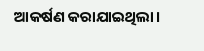ଆକର୍ଷଣ କରାଯାଇଥିଲା।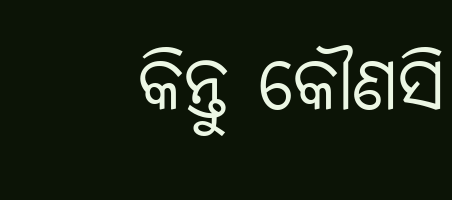କିନ୍ତୁ କୌଣସି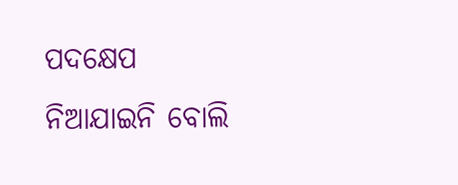ପଦକ୍ଷେପ ନିଆଯାଇନି ବୋଲି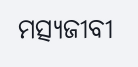ମତ୍ସ୍ୟଜୀବୀ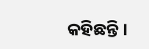କହିଛନ୍ତି।